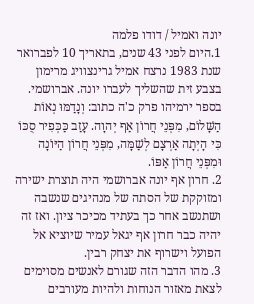יונה ואמיל / דודו פלמה
1.היום לפני 43 שנים, בתאריך 10 לפברואר שנת 1983 נרצח אמיל גרינצוויג מרימון בצבע זית שהשליך לעברו יונה. אברושמי. בספר ירמיהו פרק כ'ה כתוב: וְנָדַמּוּ נְאוֹת הַשָּׁלוֹם, מִפְּנֵי חֲרוֹן אַף יְהוָה. עָזַב כַּכְּפִיר סֻכּוֹ כִּי הָיְתָה אַרְצָם לְשַׁמָּה, מִפְּנֵי חֲרוֹן הַיּוֹנָה וּמִפְּנֵי חֲרוֹן אַפּוֹ.
2. חרון אף יונה אברושמי היה תוצרת ישירה ומזוקקת של הסתה של מנהיגים שנשבה ושתנשב אחר כך בעתיד מכיכר ציון. ואז זה יהיה כבר חרון אף יגאל עמיר שיוציא אל הפועל וישרוף את יצחק רבין.
3. מהו הדבר הזה שגורם לאנשים מסוימים לצאת מאזור הנוחות ולהיות מעורבים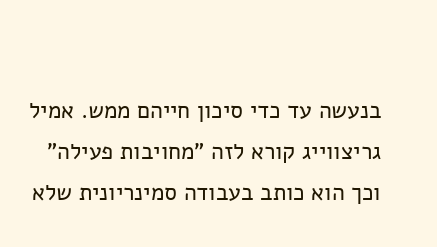בנעשה עד כדי סיכון חייהם ממש. אמיל גריצווייג קורא לזה "מחויבות פעילה" וכך הוא כותב בעבודה סמינריונית שלא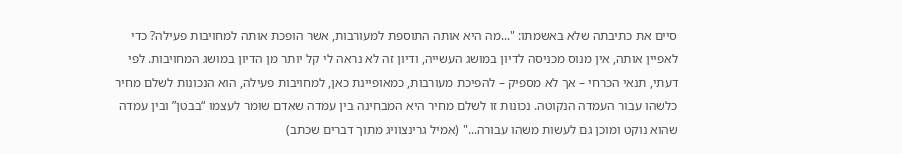סיים את כתיבתה שלא באשמתו: "...מה היא אותה התוספת למעורבות, אשר הופכת אותה למחויבות פעילה? כדי לאפיין אותה, אין מנוס מכניסה לדיון במושג העשייה, ודיון זה לא נראה לי קל יותר מן הדיון במושג המחויבות. לפי דעתי, תנאי הכרחי – אך לא מספיק – להפיכת מעורבות, כמאופיינת כאן, למחויבות פעילה, הוא הנכונות לשלם מחיר כלשהו עבור העמדה הנקוטה. נכונות זו לשלם מחיר היא המבחינה בין עמדה שאדם שומר לעצמו “בבטן” ובין עמדה שהוא נוקט ומוכן גם לעשות משהו עבורה..." (אמיל גרינצוויג מתוך דברים שכתב)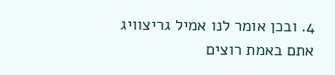4. ובכן אומר לנו אמיל גריצוויג אתם באמת רוצים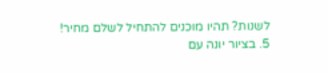לשנות? תהיו מוכנים להתחיל לשלם מחיר!
5. בציור יונה עם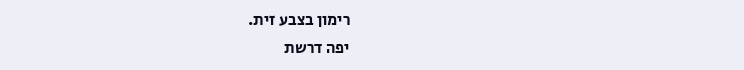רימון בצבע זית.
יפה דרשת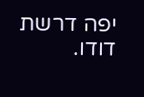יפה דרשת דודו.